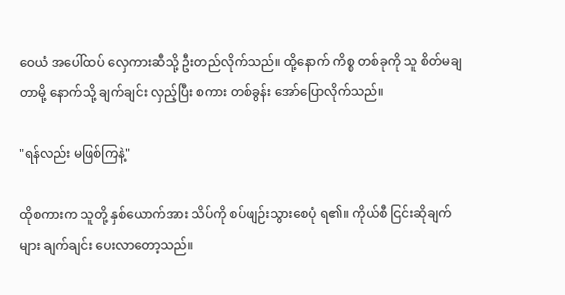ဝေယံ အပေါ်ထပ် လှေကားဆီသို့ ဦးတည်လိုက်သည်။ ထို့နောက် ကိစ္စ တစ်ခုကို သူ စိတ်မချတာမို့ နောက်သို့ ချက်ချင်း လှည့်ပြီး စကား တစ်ခွန်း အော်ပြောလိုက်သည်။

"ရန်လည်း မဖြစ်ကြနဲ့"

ထိုစကားက သူတို့ နှစ်ယောက်အား သိပ်ကို စပ်ဖျဉ်းသွားစေပုံ ရ၏။ ကိုယ်စီ ငြင်းဆိုချက်များ ချက်ချင်း ပေးလာတော့သည်။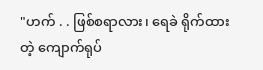"ဟက် . . ဖြစ်စရာလား၊ ရေခဲ ရိုက်ထားတဲ့ ကျောက်ရုပ်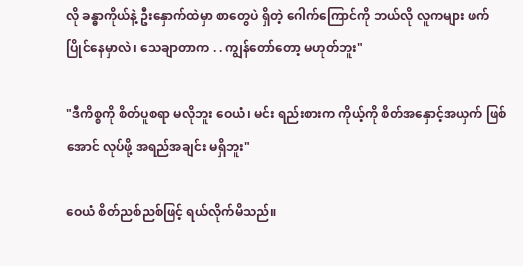လို ခန္ဓာကိုယ်နဲ့ ဦးနှောက်ထဲမှာ စာတွေပဲ ရှိတဲ့ ဂေါက်ကြောင်ကို ဘယ်လို လူကများ ဖက်ပြိုင်နေမှာလဲ၊ သေချာတာက . . ကျွန်တော်တော့ မဟုတ်ဘူး"

"ဒီကိစ္စကို စိတ်ပူစရာ မလိုဘူး ဝေယံ၊ မင်း ရည်းစားက ကိုယ့်ကို စိတ်အနှောင့်အယှက် ဖြစ်အောင် လုပ်ဖို့ အရည်အချင်း မရှိဘူး"

ဝေယံ စိတ်ညစ်ညစ်ဖြင့် ရယ်လိုက်မိသည်။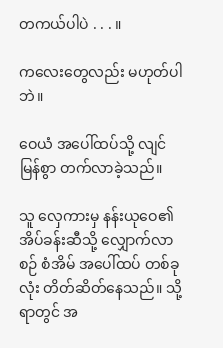တကယ်ပါပဲ . . . ။

ကလေးတွေလည်း မဟုတ်ပါဘဲ။

ဝေယံ အပေါ်ထပ်သို့ လျင်မြန်စွာ တက်လာခဲ့သည်။

သူ လှေကားမှ နန်းယုဝေ၏ အိပ်ခန်းဆီသို့ လျှောက်လာစဉ် စံအိမ် အပေါ်ထပ် တစ်ခုလုံး တိတ်ဆိတ်နေသည်။ သို့ရာတွင် အ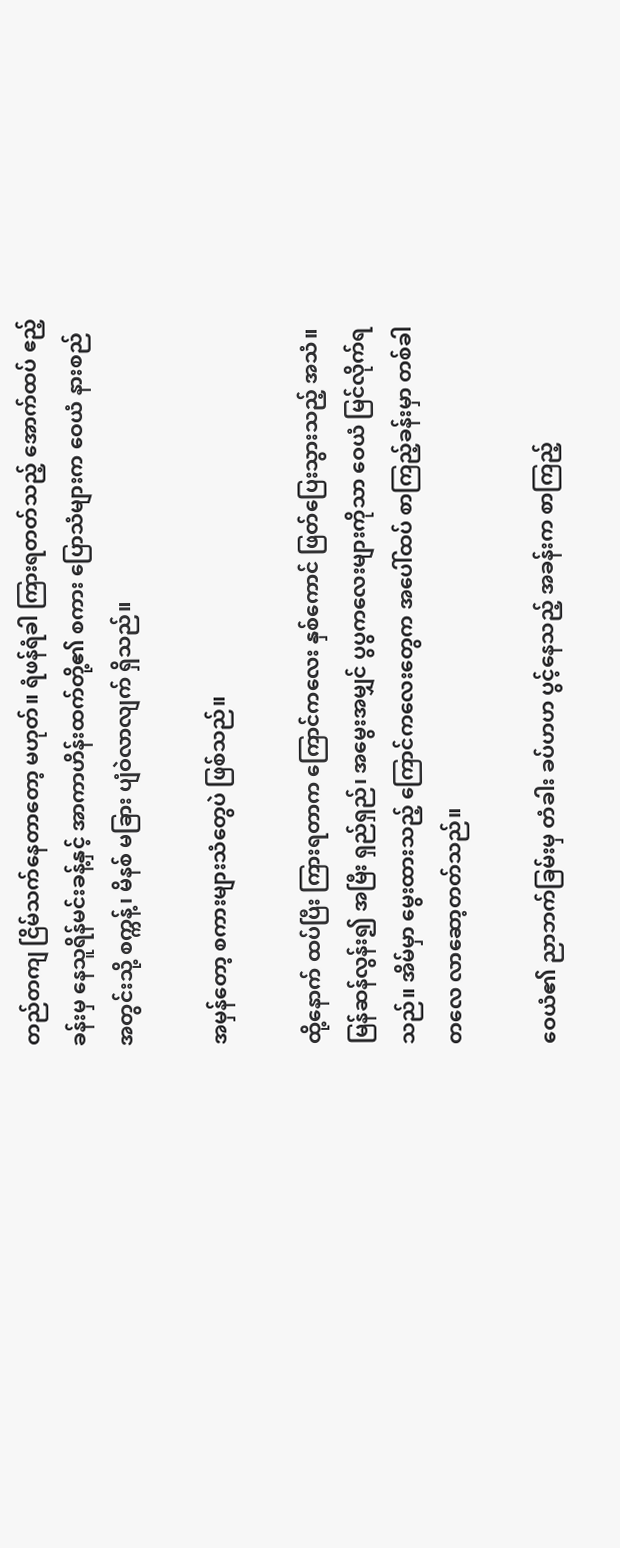တည်တကျ ငြိမ်သက်နေတာတော့ မဟုတ်။ ရံဖန်ရံခါ ကြားရတတ်သည့် အောက်ထပ် ဧည့်ခန်းမှ နေသူရိန်မင်းခန့်နှင့် အာကာဟိန်းထက်တို့၏ စကား ပြောသံများက ဝေယံ နားစည် အတွင်းသို့ စက္ကန့်၊ မိနစ် မခြား ပျံဝဲလာလျက် ရှိသည်။

အမှန်တော့ စကားများသံတွေပဲ ဖြစ်သည်။

ထို့နောက် ထပ်ပြီး ကြားရတာက ကြောင်ကလေး နှစ်ကောင် ဖြတ်ပြေးသွားသည့် အသံ။ မြန်ဆန်လွန်း၍ အမြီး ရှည်ရှည်၊ အမွေးအမျှင် ပွပွကလေးများကိုသာ ဝေယံ မြင်လိုက်ရသည်။ အိမ်မှာ မွေးထားသည့် ကြောင်ကလေးတွေက အပေါ်ထပ် စာကြည့်ခန်းမှာ တစ်ခါတလေ လာဆော့တတ်သည်။

ဝေယံ၏ ညာဘက်ခြမ်းမှ တံခါး ခပ်ဟဟ ပွင့်နေသည့် အခန်းက စာကြည့်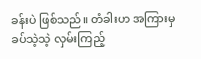ခန်းပဲ ဖြစ်သည်။ တံခါးဟ အကြားမှ ခပ်သဲ့သဲ့ လှမ်းကြည့်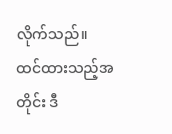လိုက်သည်။ ထင်ထားသည့်အတိုင်း ဒီ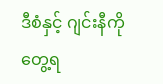ဒီစံနှင့် ဂျင်းနီကို တွေ့ရ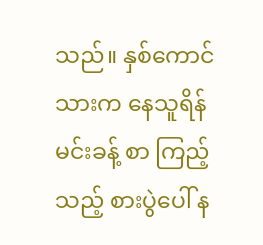သည်။ နှစ်ကောင်သားက နေသူရိန်မင်းခန့် စာ ကြည့်သည့် စားပွဲပေါ် န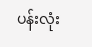ပန်းလုံး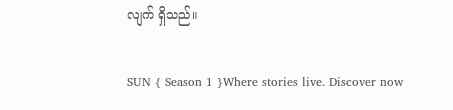လျက် ရှိသည်။

SUN { Season 1 }Where stories live. Discover now